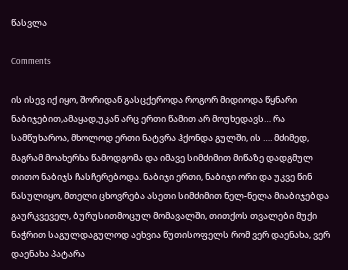წასვლა

Comments

ის ისევ იქ იყო, შორიდან გასცქეროდა როგორ მიდიოდა წყნარი ნაბიჯებით,ამაყად,უკან არც ერთი წამით არ მოუხედავს… რა სამწუხაროა, მხოლოდ ერთი ნატვრა ჰქონდა გულში, ის …. მძიმედ, მაგრამ მოახერხა წამოდგომა და იმავე სიმძიმით მიწაზე დადგმულ თითო ნაბიჯს ჩასჩერებოდა. ნაბიჯი ერთი, ნაბიჯი ორი და უკვე წინ წასულიყო, მთელი ცხოვრება ასეთი სიმძიმით ნელ-ნელა მიაბიჯებდა გაურკვეველ, ბურუსითმოცულ მომავალში, თითქოს თვალები მუქი ნაჭრით საგულდაგულოდ აეხვია წუთისოფელს რომ ვერ დაენახა, ვერ დაენახა პატარა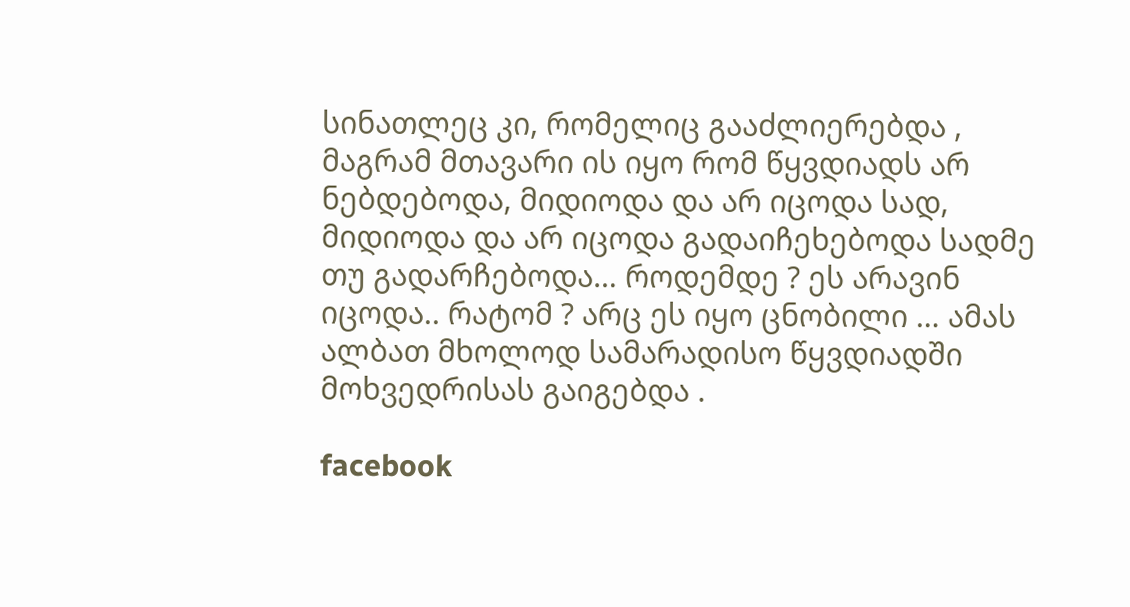სინათლეც კი, რომელიც გააძლიერებდა , მაგრამ მთავარი ის იყო რომ წყვდიადს არ ნებდებოდა, მიდიოდა და არ იცოდა სად, მიდიოდა და არ იცოდა გადაიჩეხებოდა სადმე თუ გადარჩებოდა… როდემდე ? ეს არავინ იცოდა.. რატომ ? არც ეს იყო ცნობილი … ამას ალბათ მხოლოდ სამარადისო წყვდიადში მოხვედრისას გაიგებდა .

facebook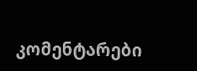კომენტარები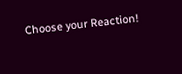Choose your Reaction!